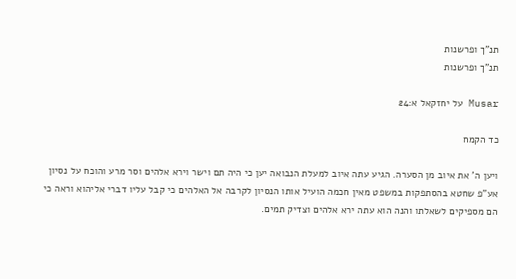תנ"ך ופרשנות
תנ"ך ופרשנות

Musar על יחזקאל א:24

כד הקמח

ויען ה' את איוב מן הסערה. הגיע עתה איוב למעלת הנבואה יען כי היה תם וישר וירא אלהים וסר מרע והוכח על נסיון אע"פ שחטא בהסתפקות במשפט מאין חכמה הועיל אותו הנסיון לקרבה אל האלהים כי קבל עליו דברי אליהוא וראה כי הם מספיקים לשאלתו והנה הוא עתה ירא אלהים וצדיק תמים.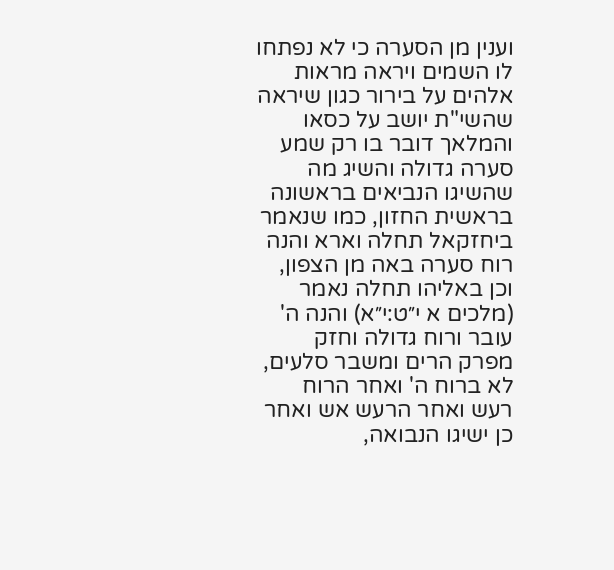וענין מן הסערה כי לא נפתחו לו השמים ויראה מראות אלהים על בירור כגון שיראה שהשי"ת יושב על כסאו והמלאך דובר בו רק שמע סערה גדולה והשיג מה שהשיגו הנביאים בראשונה בראשית החזון, כמו שנאמר ביחזקאל תחלה וארא והנה רוח סערה באה מן הצפון, וכן באליהו תחלה נאמר (מלכים א י״ט:י״א) והנה ה' עובר ורוח גדולה וחזק מפרק הרים ומשבר סלעים, לא ברוח ה' ואחר הרוח רעש ואחר הרעש אש ואחר כן ישיגו הנבואה,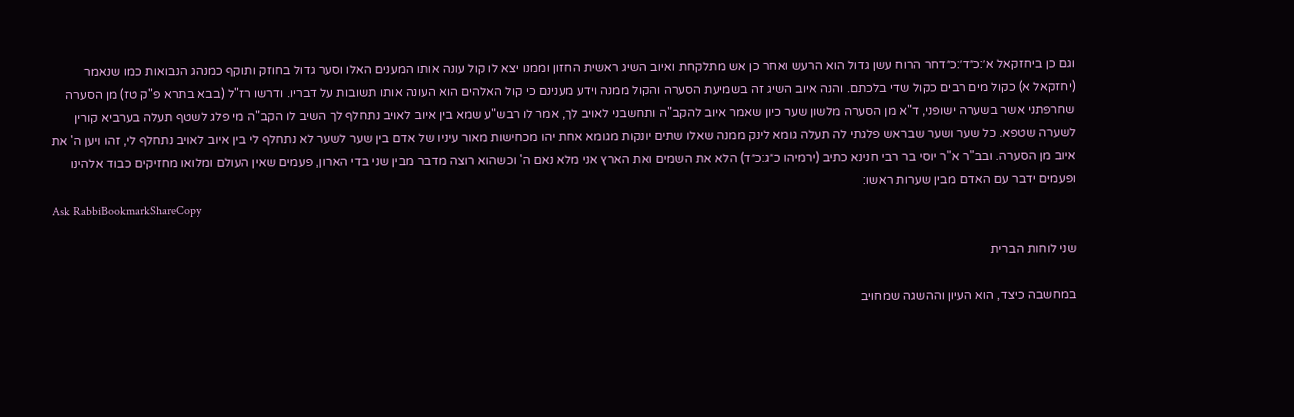וגם כן ביחזקאל א׳:כ״ד׳:כ״דחר הרוח עשן גדול הוא הרעש ואחר כן אש מתלקחת ואיוב השיג ראשית החזון וממנו יצא לו קול עונה אותו המענים האלו וסער גדול בחוזק ותוקף כמנהג הנבואות כמו שנאמר (יחזקאל א) כקול מים רבים כקול שדי בלכתם. והנה איוב השיג זה בשמיעת הסערה והקול ממנה וידע מענינם כי קול האלהים הוא העונה אותו תשובות על דבריו. ודרשו רז"ל (בבא בתרא פ"ק טז) מן הסערה שחרפתני אשר בשערה ישופני, ד"א מן הסערה מלשון שער כיון שאמר איוב להקב"ה ותחשבני לאויב לך, אמר לו רבש"ע שמא בין איוב לאויב נתחלף לך השיב לו הקב"ה מי פלג לשטף תעלה בערביא קורין לשערה שטפא. כל שער ושער שבראש פלגתי לה תעלה גומא לינק ממנה שאלו שתים יונקות מגומא אחת יהו מכחישות מאור עיניו של אדם בין שער לשער לא נתחלף לי בין איוב לאויב נתחלף לי, זהו ויען ה' את איוב מן הסערה. ובב"ר א"ר יוסי בר רבי חנינא כתיב (ירמיהו כ״ג:כ״ד) הלא את השמים ואת הארץ אני מלא נאם ה' וכשהוא רוצה מדבר מבין שני בדי הארון, פעמים שאין העולם ומלואו מחזיקים כבוד אלהינו ופעמים ידבר עם האדם מבין שערות ראשו:
Ask RabbiBookmarkShareCopy

שני לוחות הברית

במחשבה כיצד, הוא העיון וההשגה שמחויב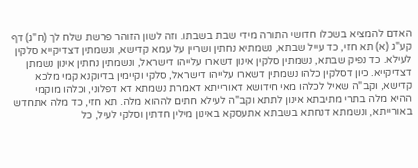האדם להמציא בשכלו חדושי התורה מידי שבת בשבתו. וזה לשון הזוהר פרשת שלח לך (ח"ג) דף קע"ג (א) תא חזי, כד עייל שבתא, נשמתיא נחתין ושריין על עמא קדישא, ונשמתין דצדיקייא סלקין לעילא. כד נפיק שבתא, נשמתין סלקין אינון דשארו עלייהו דישראל, ונשמתין נחתין אינון נשמתן דצדיקייא. כיון דסלקין כלהו נשמתין דשארו עלייהו דישראל, סלקי וקיימין בדיוקנא קמי מלכא קדישא, וקב"ה שאיל לכלהו מאי חידושא דאורייתא דאמרת נשמתא דא דפלוני, וכלהו מוקמי ההיא מלה בתרי מתיבתא אינון לתתא וקב"ה לעילא חתים לההוא מלה. תא חזי, כד מלה אתחדש באורייתא, ונשמתא דנחתא בשבתא אתעסקא באינון מילין חדתין וסלקי לעיל, כל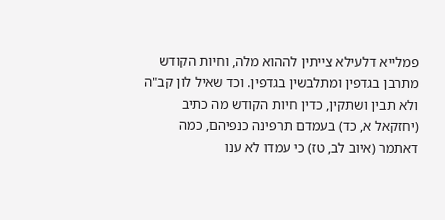פמלייא דלעילא צייתין לההוא מלה, וחיות הקודש מתרבן בגדפין ומתלבשין בגדפין. וכד שאיל לון קב"ה ולא תבין ושתקין, כדין חיות הקודש מה כתיב (יחזקאל א, כד) בעמדם תרפינה כנפיהם, כמה דאתמר (איוב לב, טז) כי עמדו לא ענו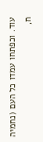עוד. וכפתחו עמדו כל העם (נחמיה ח,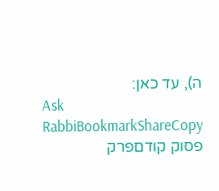ה), עד כאן:
Ask RabbiBookmarkShareCopy
פסוק קודםפרק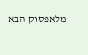מלאפסוק הבא